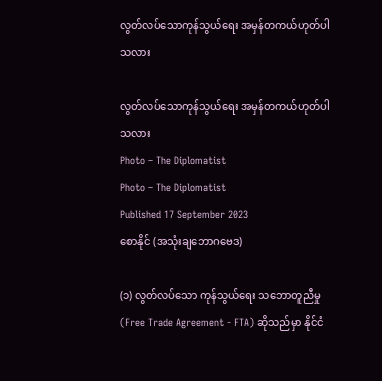လွတ်လပ်သောကုန်သွယ်ရေး အမှန်တကယ်ဟုတ်ပါသလား

လွတ်လပ်သောကုန်သွယ်ရေး အမှန်တကယ်ဟုတ်ပါသလား
Photo – The Diplomatist
Photo – The Diplomatist
Published 17 September 2023
စောနိုင် (အသုံးချဘောဂဗေဒ)

(၁) လွတ်လပ်သော ကုန်သွယ်ရေး သဘောတူညီမှု (Free Trade Agreement - FTA) ဆိုသည်မှာ နိုင်ငံ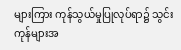များကြား ကုန်သွယ်မှုပြုလုပ်ရာ၌ သွင်းကုန်များအ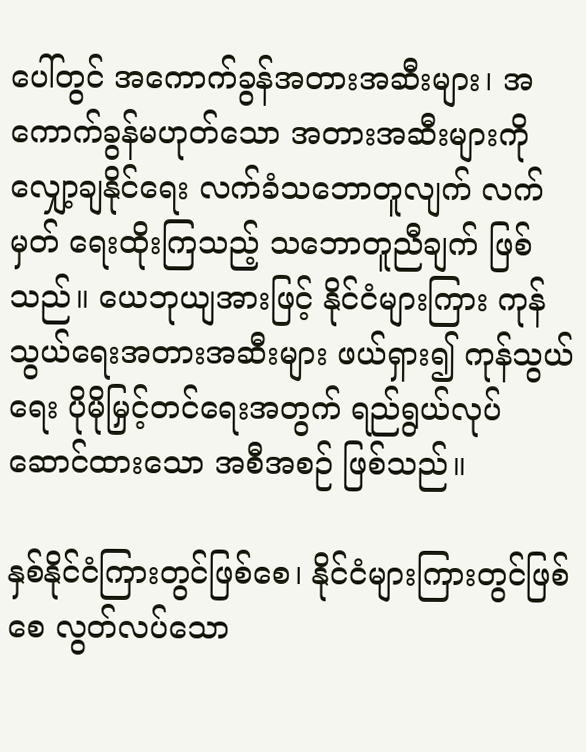ပေါ်တွင် အကောက်ခွန်အတားအဆီးများ၊ အကောက်ခွန်မဟုတ်သော အတားအဆီးများကို လျှော့ချနိုင်ရေး လက်ခံသဘောတူလျက် လက်မှတ် ရေးထိုးကြသည့် သဘောတူညီချက် ဖြစ်သည်။ ယေဘုယျအားဖြင့် နိုင်ငံများကြား ကုန်သွယ်ရေးအတားအဆီးများ ဖယ်ရှား၍ ကုန်သွယ်ရေး ပိုမိုမြှင့်တင်ရေးအတွက် ရည်ရွယ်လုပ်ဆောင်ထားသော အစီအစဉ် ဖြစ်သည်။

နှစ်နိုင်ငံကြားတွင်ဖြစ်စေ၊ နိုင်ငံများကြားတွင်ဖြစ်စေ လွတ်လပ်သော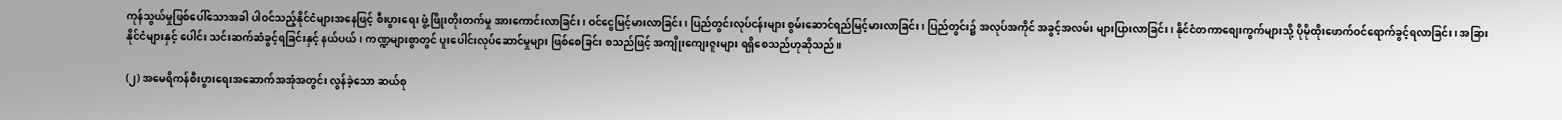ကုန်သွယ်မှုဖြစ်ပေါ်သောအခါ ပါဝင်သည့်နိုင်ငံများအနေဖြင့် စီးပွားရေး ဖွံ့ဖြိုးတိုးတက်မှု အားကောင်းလာခြင်း၊ ဝင်ငွေမြင့်မားလာခြင်း၊ ပြည်တွင်းလုပ်ငန်းများ စွမ်းဆောင်ရည်မြင့်မားလာခြင်း၊ ပြည်တွင်း၌ အလုပ်အကိုင် အခွင့်အလမ်း များပြားလာခြင်း၊ နိုင်ငံတကာစျေးကွက်များသို့ ပိုမိုထိုးဖောက်ဝင်ရောက်ခွင့်ရလာခြင်း၊ အခြားနိုင်ငံများနှင့် ပေါင်း သင်းဆက်ဆံခွင့်ရခြင်းနှင့် နယ်ပယ်၊ ကဏ္ဍများစွာတွင် ပူးပေါင်းလုပ်ဆောင်မှုများ ဖြစ်စေခြင်း စသည်ဖြင့် အကျိုးကျေးဇူးများ ရရှိစေသည်ဟုဆိုသည်။

(၂) အမေရိကန်စီးပွားရေးအဆောက်အအုံအတွင်း လွန်ခဲ့သော ဆယ်စု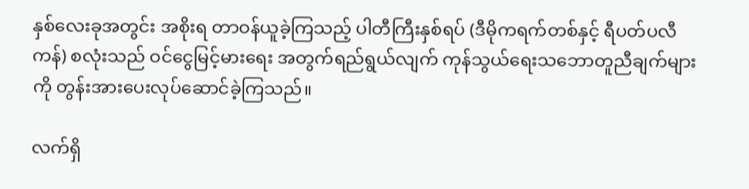နှစ်လေးခုအတွင်း အစိုးရ တာဝန်ယူခဲ့ကြသည့် ပါတီကြီးနှစ်ရပ် (ဒီမိုကရက်တစ်နှင့် ရီပတ်ပလီကန်) စလုံးသည် ဝင်ငွေမြင့်မားရေး အတွက်ရည်ရွယ်လျက် ကုန်သွယ်ရေးသဘောတူညီချက်များကို တွန်းအားပေးလုပ်ဆောင်ခဲ့ကြသည်။

လက်ရှိ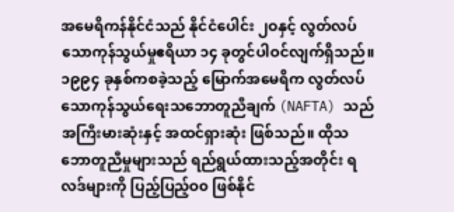အမေရိကန်နိုင်ငံသည် နိုင်ငံပေါင်း ၂ဝနှင့် လွတ်လပ်သောကုန်သွယ်မှုဧရိယာ ၁၄ ခုတွင်ပါဝင်လျက်ရှိသည်။ ၁၉၉၄ ခုနှစ်ကစခဲ့သည့် မြောက်အမေရိက လွတ်လပ်သောကုန်သွယ်ရေးသဘောတူညီချက် (NAFTA) သည် အကြီးမားဆုံးနှင့် အထင်ရှားဆုံး ဖြစ်သည်။ ထိုသဘောတူညီမှုများသည် ရည်ရွယ်ထားသည့်အတိုင်း ရလဒ်များကို ပြည့်ပြည့်ဝ၀ ဖြစ်နိုင်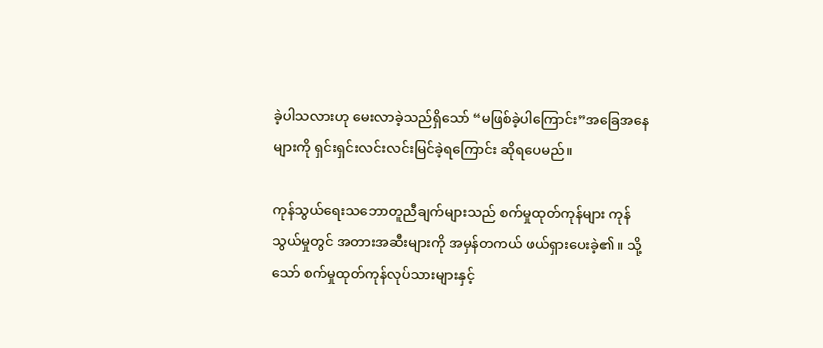ခဲ့ပါသလားဟု မေးလာခဲ့သည်ရှိသော် “မဖြစ်ခဲ့ပါကြောင်း”အခြေအနေများကို ရှင်းရှင်းလင်းလင်းမြင်ခဲ့ရကြောင်း ဆိုရပေမည်။

ကုန်သွယ်ရေးသဘောတူညီချက်များသည် စက်မှုထုတ်ကုန်များ ကုန်သွယ်မှုတွင် အတားအဆီးများကို အမှန်တကယ် ဖယ်ရှားပေးခဲ့၏။ သို့သော် စက်မှုထုတ်ကုန်လုပ်သားများနှင့်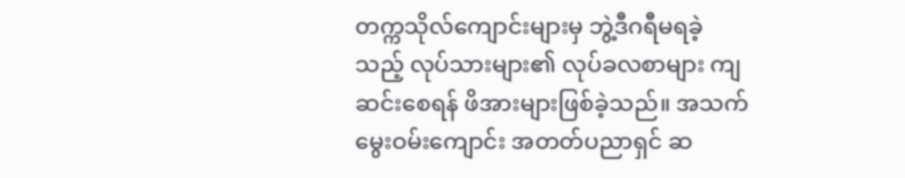တက္ကသိုလ်ကျောင်းများမှ ဘွဲ့ဒီဂရီမရခဲ့သည့် လုပ်သားများ၏ လုပ်ခလစာများ ကျဆင်းစေရန် ဖိအားများဖြစ်ခဲ့သည်။ အသက်မွေးဝမ်းကျောင်း အတတ်ပညာရှင် ဆ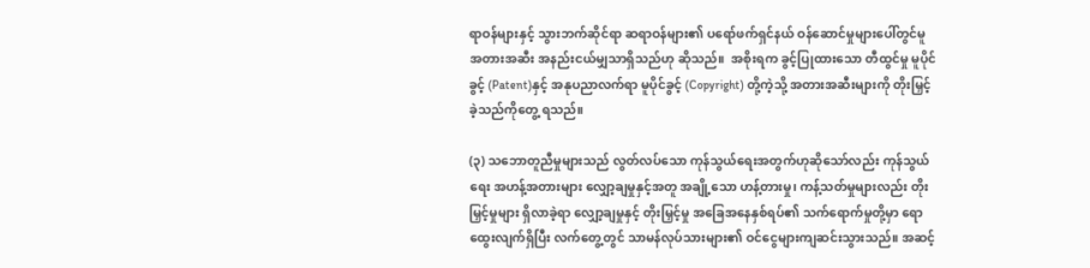ရာဝန်များနှင့် သွားဘက်ဆိုင်ရာ ဆရာဝန်များ၏ ပရော်ဖက်ရှင်နယ် ဝန်ဆောင်မှုများပေါ်တွင်မူ အတားအဆီး အနည်းငယ်မျှသာရှိသည်ဟု ဆိုသည်။  အစိုးရက ခွင့်ပြုထားသော တီထွင်မှု မူပိုင်ခွင့် (Patent)နှင့် အနုပညာလက်ရာ မူပိုင်ခွင့် (Copyright) တို့ကဲ့သို့ အတားအဆီးများကို တိုးမြှင့်ခဲ့သည်ကိုတွေ့ ရသည်။

(၃) သဘောတူညီမှုများသည် လွတ်လပ်သော ကုန်သွယ်ရေးအတွက်ဟုဆိုသော်လည်း ကုန်သွယ်ရေး အဟန့်အတားများ လျှော့ချမှုနှင့်အတူ အချို့သော ဟန့်တားမှု၊ ကန့်သတ်မှုများလည်း တိုးမြှင့်မှုများ ရှိလာခဲ့ရာ လျှော့ချမှုနှင့် တိုးမြှင့်မှု အခြေအနေနှစ်ရပ်၏ သက်ရောက်မှုတို့မှာ ရောထွေးလျက်ရှိပြီး လက်တွေ့တွင် သာမန်လုပ်သားများ၏ ဝင်ငွေများကျဆင်းသွားသည်။ အဆင့်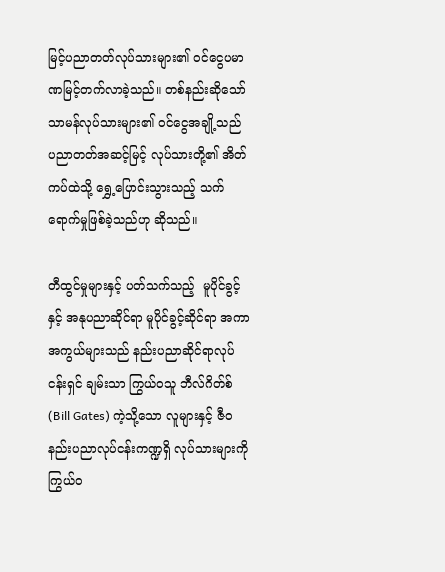မြင့်ပညာတတ်လုပ်သားများ၏ ဝင်ငွေပမာဏမြင့်တက်လာခဲ့သည်။ တစ်နည်းဆိုသော် သာမန်လုပ်သားများ၏ ဝင်ငွေအချို့သည် ပညာတတ်အဆင့်မြင့် လုပ်သားတို့၏ အိတ်ကပ်ထဲသို့ ရွှေ့ပြောင်းသွားသည့် သက်ရောက်မှုဖြစ်ခဲ့သည်ဟု ဆိုသည်။

တီထွင်မှုများနှင့် ပတ်သက်သည့်  မူပိုင်ခွင့်နှင့် အနုပညာဆိုင်ရာ မူပိုင်ခွင့်ဆိုင်ရာ အကာအကွယ်များသည် နည်းပညာဆိုင်ရာလုပ်ငန်းရှင် ချမ်းသာ ကြွယ်ဝသူ ဘီလ်ဂိတ်စ် (Bill Gates) ကဲ့သို့သော လူများနှင့် ဇီဝနည်းပညာလုပ်ငန်းကဏ္ဍရှိ လုပ်သားများကို  ကြွယ်ဝ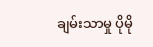ချမ်းသာမှု ပိုမို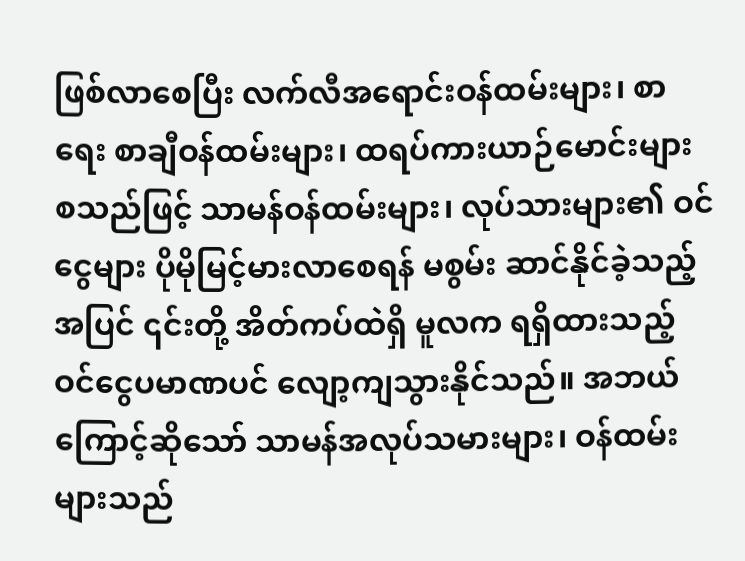ဖြစ်လာစေပြီး လက်လီအရောင်းဝန်ထမ်းများ၊ စာရေး စာချီဝန်ထမ်းများ၊ ထရပ်ကားယာဉ်မောင်းများ စသည်ဖြင့် သာမန်ဝန်ထမ်းများ၊ လုပ်သားများ၏ ဝင်ငွေများ ပိုမိုမြင့်မားလာစေရန် မစွမ်း ဆာင်နိုင်ခဲ့သည့်အပြင် ၎င်းတို့ အိတ်ကပ်ထဲရှိ မူလက ရရှိထားသည့် ဝင်ငွေပမာဏပင် လျော့ကျသွားနိုင်သည်။ အဘယ်ကြောင့်ဆိုသော် သာမန်အလုပ်သမားများ၊ ဝန်ထမ်းများသည်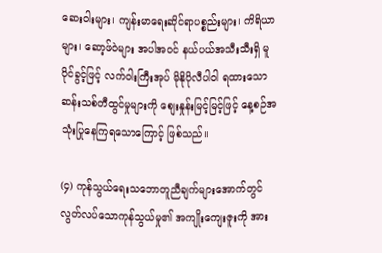ဆေးဝါးများ၊ ကျန်းမာရေးဆိုင်ရာပစ္စည်းများ၊ ကိရိယာများ၊ ဆော့ဖ်ဝဲများ အပါအဝင် နယ်ပယ်အသီးသီးရှိ မူပိုင်ခွင့်ဖြင့် လက်ဝါးကြီးအုပ် မိုနိုပိုလီပါ၀ါ ရထားသော ဆန်းသစ်တီထွင်မှုများကို စျေးနှုန်းမြင့်မြင့်ဖြင့် နေ့စဉ်အသုံးပြုနေကြရသောကြောင့် ဖြစ်သည်။

(၄) ကုန်သွယ်ရေးသဘောတူညီချက်များအောက်တွင် လွတ်လပ်သောကုန်သွယ်မှု၏ အကျိုးကျေးဇူးကို အား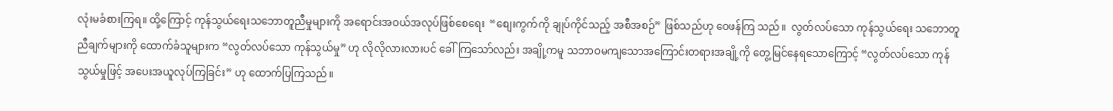လုံးမခံစားကြရ။ ထို့ကြောင့် ကုန်သွယ်ရေးသဘောတူညီမှုများကို အရောင်းအဝယ်အလုပ်ဖြစ်စေရေး  “စျေးကွက်ကို ချုပ်ကိုင်သည့် အစီအစဉ်” ဖြစ်သည်ဟု ဝေဖန်ကြ သည်။  လွတ်လပ်သော ကုန်သွယ်ရေး သဘောတူညီချက်များကို ထောက်ခံသူများက “လွတ်လပ်သော ကုန်သွယ်မှု” ဟု လိုလိုလားလားပင် ခေါ်ကြသော်လည်း အချို့ကမူ သဘာဝမကျသောအကြောင်းတရားအချို့ကို တွေ့မြင်နေရသောကြောင့် “လွတ်လပ်သော ကုန်သွယ်မှုဖြင့် အပေးအယူလုပ်ကြခြင်း” ဟု ထောက်ပြကြသည်။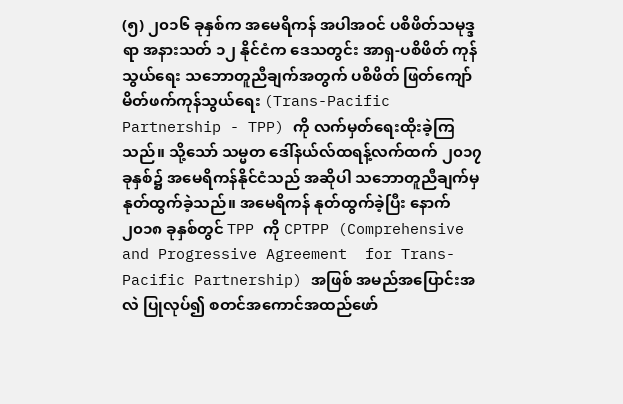(၅) ၂၀၁၆ ခုနှစ်က အမေရိကန် အပါအဝင် ပစိဖိတ်သမုဒ္ဒရာ အနားသတ် ၁၂ နိုင်ငံက ဒေသတွင်း အာရှ-ပစိဖိတ် ကုန်သွယ်ရေး သဘောတူညီချက်အတွက် ပစိဖိတ် ဖြတ်ကျော် မိတ်ဖက်ကုန်သွယ်ရေး (Trans-Pacific Partnership - TPP) ကို လက်မှတ်ရေးထိုးခဲ့ကြသည်။ သို့သော် သမ္မတ ဒေါ်နယ်လ်ထရန့်လက်ထက် ၂၀၁၇ ခုနှစ်၌ အမေရိကန်နိုင်ငံသည် အဆိုပါ သဘောတူညီချက်မှ  နုတ်ထွက်ခဲ့သည်။ အမေရိကန် နုတ်ထွက်ခဲ့ပြီး နောက် ၂၀၁၈ ခုနှစ်တွင် TPP ကို CPTPP (Comprehensive and Progressive Agreement  for Trans-Pacific Partnership) အဖြစ် အမည်အပြောင်းအလဲ ပြုလုပ်၍ စတင်အကောင်အထည်ဖော်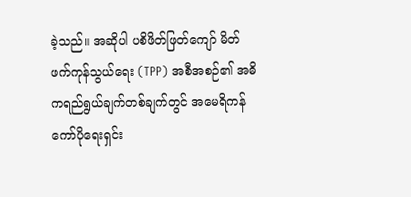ခဲ့သည်။ အဆိုပါ ပစိဖိတ်ဖြတ်ကျော် မိတ်ဖက်ကုန်သွယ်ရေး (TPP) အစီအစဉ်၏ အဓိကရည်ရွယ်ချက်တစ်ချက်တွင် အမေရိကန်ကော်ပိုရေးရှင်း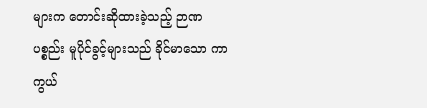များက တောင်းဆိုထားခဲ့သည့် ဉာဏပစ္စည်း မူပိုင်ခွင့်များသည် ခိုင်မာသော ကာကွယ်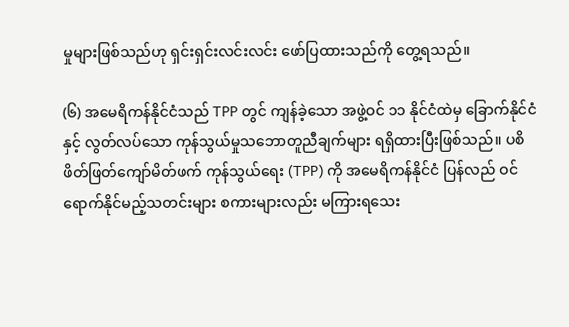မှုများဖြစ်သည်ဟု ရှင်းရှင်းလင်းလင်း ဖော်ပြထားသည်ကို တွေ့ရသည်။

(၆) အမေရိကန်နိုင်ငံသည် TPP တွင် ကျန်ခဲ့သော အဖွဲ့ဝင် ၁၁ နိုင်ငံထဲမှ ခြောက်နိုင်ငံနှင့် လွတ်လပ်သော ကုန်သွယ်မှုသဘောတူညီချက်များ ရရှိထားပြီးဖြစ်သည်။ ပစိဖိတ်ဖြတ်ကျော်မိတ်ဖက် ကုန်သွယ်ရေး (TPP) ကို အမေရိကန်နိုင်ငံ ပြန်လည် ဝင်ရောက်နိုင်မည့်သတင်းများ စကားများလည်း မကြားရသေး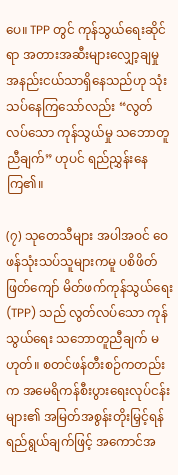ပေ။ TPP တွင် ကုန်သွယ်ရေးဆိုင်ရာ အတားအဆီးများလျှော့ချမှု အနည်းငယ်သာရှိနေသည်ဟု သုံးသပ်နေကြသော်လည်း “လွတ်လပ်သော ကုန်သွယ်မှု သဘောတူညီချက်” ဟုပင် ရည်ညွှန်းနေကြ၏။

(၇) သုတေသီများ အပါအဝင် ဝေဖန်သုံးသပ်သူများကမူ ပစိဖိတ် ဖြတ်ကျော် မိတ်ဖက်ကုန်သွယ်ရေး (TPP) သည် လွတ်လပ်သော ကုန်သွယ်ရေး သဘောတူညီချက် မဟုတ်။ စတင်ဖန်တီးစဉ်ကတည်းက အမေရိကန်စီးပွားရေးလုပ်ငန်းများ၏ အမြတ်အစွန်းတိုးမြှင့်ရန် ရည်ရွယ်ချက်ဖြင့် အကောင်အ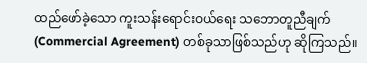ထည်ဖော်ခဲ့သော ကူးသန်းရောင်းဝယ်ရေး သဘောတူညီချက် (Commercial Agreement) တစ်ခုသာဖြစ်သည်ဟု ဆိုကြသည်။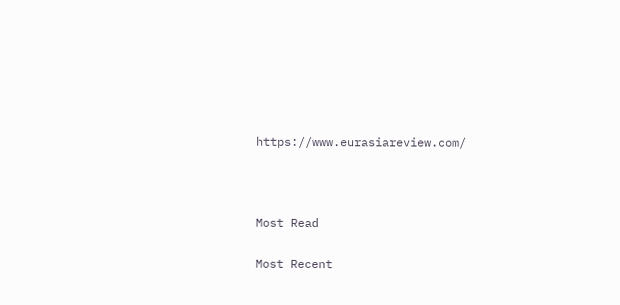https://www.eurasiareview.com/



Most Read

Most Recent